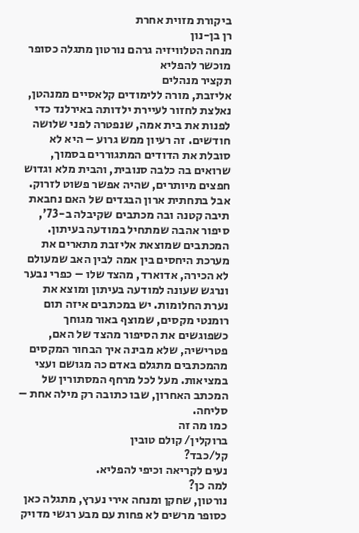ביקורת מזוית אחרת
רן בן-נון
מנחה הטלוויזיה גרהם נורטון מתגלה כסופר מוכשר להפליא
תקציר מנהלים
אליזבת, מורה ללימודים קלאסיים ממנהטן, נאלצת לחזור לעיירת ילדותה באירלנד כדי לפנות את בית אמה, שנפטרה לפני שלושה חודשים. זה רעיון ממש גרוע – היא לא סובלת את הדודים המתגוררים בסמוך, שרואים בה כלבה סנובית, והבית מלא וגדוש חפצים מיותרים, שהיה אפשר פשוט לזרוק. אבל בתחתית ארון הבגדים של האם נחבאת תיבה קטנה ובה מכתבים שקיבלה ב-73', סיפור אהבה שמתחיל במודעה בעיתון. המכתבים שמוצאת אליזבת מתארים את מערכת היחסים בין אמה לבין האב שמעולם לא הכירה, אדוארד, מהצד שלו – כפרי נבער ונרגש שעונה למודעה בעיתון ומוצא את נערת החלומות. יש במכתבים איזה תום רומנטי מקסים, שמוצף באור מגוחך כשפוגשים את הסיפור מהצד של האם, פטרישיה, שלא מבינה איך הבחור המקסים מהמכתבים מתגלם באדם כה מגושם ועצי במציאות. מעל לכל מרחף המסתורין של המכתב האחרון, שבו כתובה רק מילה אחת – סליחה.
כמו מה זה
ברוקלין/ קולם טובין
קל/כבד?
נעים לקריאה וכיפי להפליא.
למה כן?
נורטון, שחקן ומנחה אירי נערץ, מתגלה כאן כסופר מרשים לא פחות עם מבע רגשי מדויק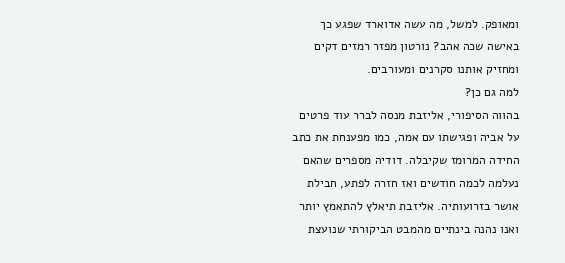ומאופק. למשל, מה עשה אדוארד שפגע כך באישה שכה אהב? נורטון מפזר רמזים דקים ומחזיק אותנו סקרנים ומעורבים.
למה גם כן?
בהווה הסיפורי, אליזבת מנסה לברר עוד פרטים על אביה ופגישתו עם אמה, כמו מפענחת את כתב החידה המרומז שקיבלה. דודיה מספרים שהאם נעלמה לכמה חודשים ואז חזרה לפתע, חבילת אושר בזרועותיה. אליזבת תיאלץ להתאמץ יותר ואנו נהנה בינתיים מהמבט הביקורתי שנועצת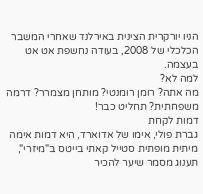הניו יורקרית הצינית באירלנד שאחרי המשבר הכלכלי של 2008, בעודה נחשפת אט אט בעצמה.
למה לא?
מה אתה? רומן רומנטי? מותחן מצמרר? דרמה משפחתית? תחליט כבר!
דמות לקחת
גברת פולי, אימו של אדוארד, היא דמות אימה מיתית מופתית סטייל קאתי בייטס ב"מיזרי", תענוג מסמר שיער להכיר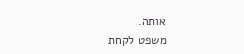אותה.
משפט לקחת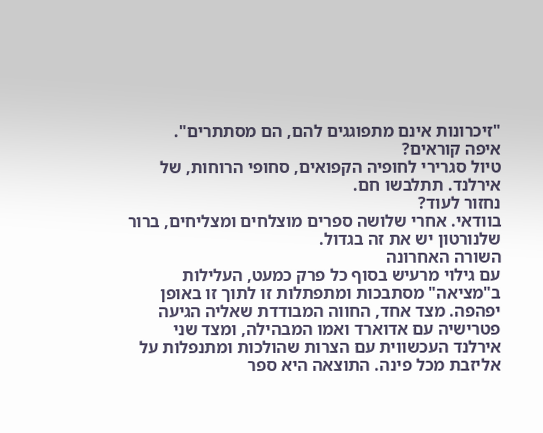"זיכרונות אינם מתפוגגים להם, הם מסתתרים".
איפה קוראים?
טיול סגרירי לחופיה הקפואים, סחופי הרוחות, של אירלנד. תתלבשו חם.
נחזור לעוד?
בוודאי. אחרי שלושה ספרים מוצלחים ומצליחים, ברור שלנורטון יש את זה בגדול.
השורה האחרונה
עם גילוי מרעיש בסוף כל פרק כמעט, העלילות ב"מציאה" מסתבכות ומתפתלות זו לתוך זו באופן יפהפה. מצד אחד, החווה המבודדת שאליה הגיעה פטרישיה עם אדוארד ואמו המבהילה, ומצד שני אירלנד העכשווית עם הצרות שהולכות ומתנפלות על אליזבת מכל פינה. התוצאה היא ספר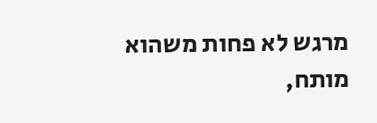מרגש לא פחות משהוא מותח,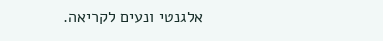אלגנטי ונעים לקריאה.